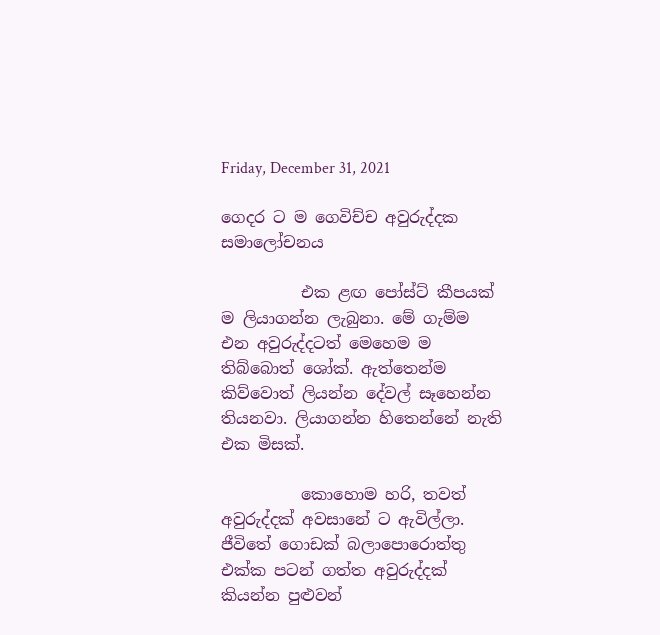Friday, December 31, 2021

ගෙදර ට ම ගෙවිච්ච අවුරුද්දක සමාලෝචනය

          එක ළඟ පෝස්ට් කීපයක් ම ලියාගන්න ලැබුනා. මේ ගැම්ම එන අවුරුද්දටත් මෙහෙම ම තිබ්බොත් ශෝක්. ඇත්තෙන්ම කිව්වොත් ලියන්න දේවල් සෑහෙන්න තියනවා. ලියාගන්න හිතෙන්නේ නැති එක මිසක්.

          කොහොම හරි, තවත් අවුරුද්දක් අවසානේ ට ඇවිල්ලා. ජීවිතේ ගොඩක් බලාපොරොත්තු එක්ක පටන් ගත්ත අවුරුද්දක් කියන්න පුළුවන්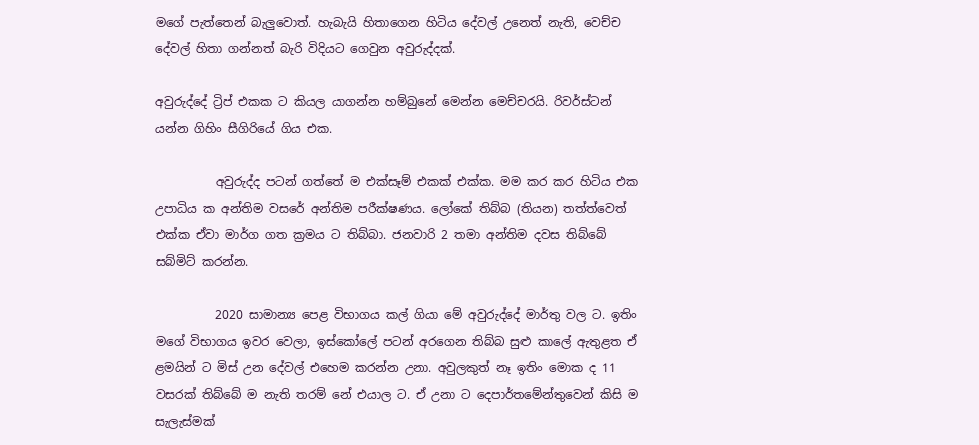මගේ පැත්තෙන් බැලුවොත්. හැබැයි හිතාගෙන හිටිය දේවල් උනෙත් නැති, වෙච්ච දේවල් හිතා ගන්නත් බැරි විදියට ගෙවුන අවුරුද්දක්.

අවුරුද්දේ ට්‍රිප් එකක ට කියල යාගන්න හම්බුනේ මෙන්න මෙච්චරයි. රිවර්ස්ටන් යන්න ගිහිං සීගිරියේ ගිය එක.

          අවුරුද්ද පටන් ගත්තේ ම එක්සෑම් එකක් එක්ක. මම කර කර හිටිය එක උපාධිය ක අන්තිම වසරේ අන්තිම පරීක්ෂණය. ලෝකේ තිබ්බ (තියන) තත්ත්වෙත් එක්ක ඒවා මාර්ග ගත ක්‍රමය ට තිබ්බා. ජනවාරි 2 තමා අන්තිම දවස තිබ්බේ සබ්මිට් කරන්න.

          2020 සාමාන්‍ය පෙළ විභාගය කල් ගියා මේ අවුරුද්දේ මාර්තු වල ට. ඉතිං මගේ විභාගය ඉවර වෙලා, ඉස්කෝලේ පටන් අරගෙන තිබ්බ සුළු කාලේ ඇතුළත ඒ ළමයින් ට මිස් උන දේවල් එහෙම කරන්න උනා. අවුලකුත් නෑ ඉතිං මොක ද 11 වසරක් තිබ්බේ ම නැති තරම් නේ එයාල ට. ඒ උනා ට දෙපාර්තමේන්තුවෙන් කිසි ම සැලැස්මක්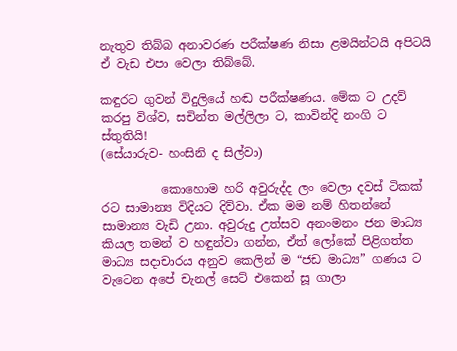නැතුව තිබ්බ අනාවරණ පරීක්ෂණ නිසා ළමයින්ටයි අපිටයි ඒ වැඩ එපා වෙලා තිබ්බේ.

කඳුරට ගුවන් විදුලියේ හඬ පරීක්ෂණය. මේක ට උදව් කරපු විශ්ව, සචින්ත මල්ලිලා ට, කාවින්දි නංගි ට ස්තුතියි!
(සේයාරුව- හංසිනි ද සිල්වා)

          කොහොම හරි අවුරුද්ද ලං වෙලා දවස් ටිකක් රට සාමාන්‍ය විදියට දිව්වා. ඒක මම නම් හිතන්නේ සාමාන්‍ය වැඩි උනා. අවුරුදු උත්සව අනංමනං ජන මාධ්‍ය කියල තමන් ව හඳුන්වා ගන්න, ඒත් ලෝකේ පිළිගත්ත මාධ්‍ය සදාචාරය අනුව කෙලින් ම “ජඩ මාධ්‍ය” ගණය ට වැටෙන අපේ චැනල් සෙට් එකෙන් සූ ගාලා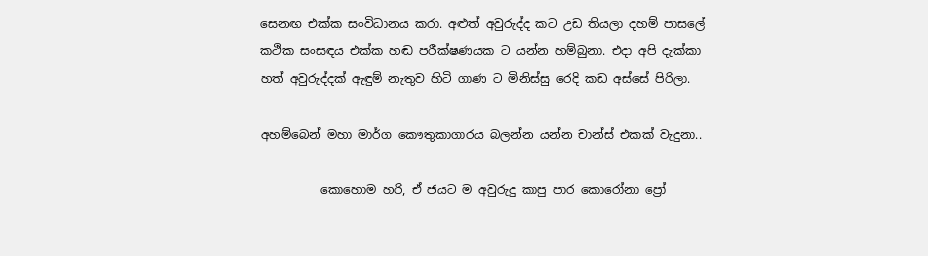සෙනඟ එක්ක සංවිධානය කරා. අළුත් අවුරුද්ද කට උඩ තියලා දහම් පාසලේ කථික සංසඳය එක්ක හඬ පරීක්ෂණයක ට යන්න හම්බුනා. එදා අපි දැක්කා හත් අවුරුද්දක් ඇඳුම් නැතුව හිටි ගාණ ට මිනිස්සු රෙදි කඩ අස්සේ පිරිලා.

අහම්බෙන් මහා මාර්ග කෞතුකාගාරය බලන්න යන්න චාන්ස් එකක් වැදුනා..

          කොහොම හරි, ඒ ජයට ම අවුරුදු කාපු පාර කොරෝනා ප්‍රෝ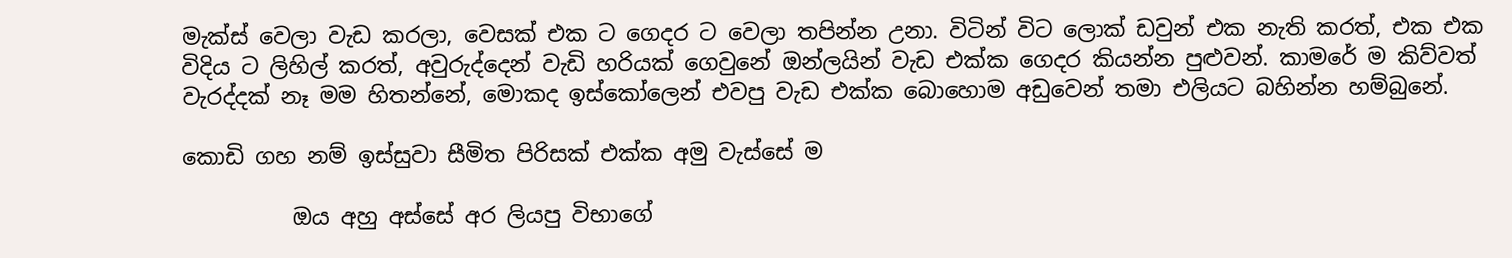මැක්ස් වෙලා වැඩ කරලා, වෙසක් එක ට ගෙදර ට වෙලා තපින්න උනා. විටින් විට ලොක් ඩවුන් එක නැති කරත්, එක එක විදිය ට ලිහිල් කරත්, අවුරුද්දෙන් වැඩි හරියක් ගෙවුනේ ඔන්ලයින් වැඩ එක්ක ගෙදර කියන්න පුළුවන්. කාමරේ ම කිව්වත් වැරද්දක් නෑ මම හිතන්නේ, මොකද ඉස්කෝලෙන් එවපු වැඩ එක්ක බොහොම අඩුවෙන් තමා එලියට බහින්න හම්බුනේ.

කොඩි ගහ නම් ඉස්සුවා සීමිත පිරිසක් එක්ක අමු වැස්සේ ම

          ඔය අහු අස්සේ අර ලියපු විභාගේ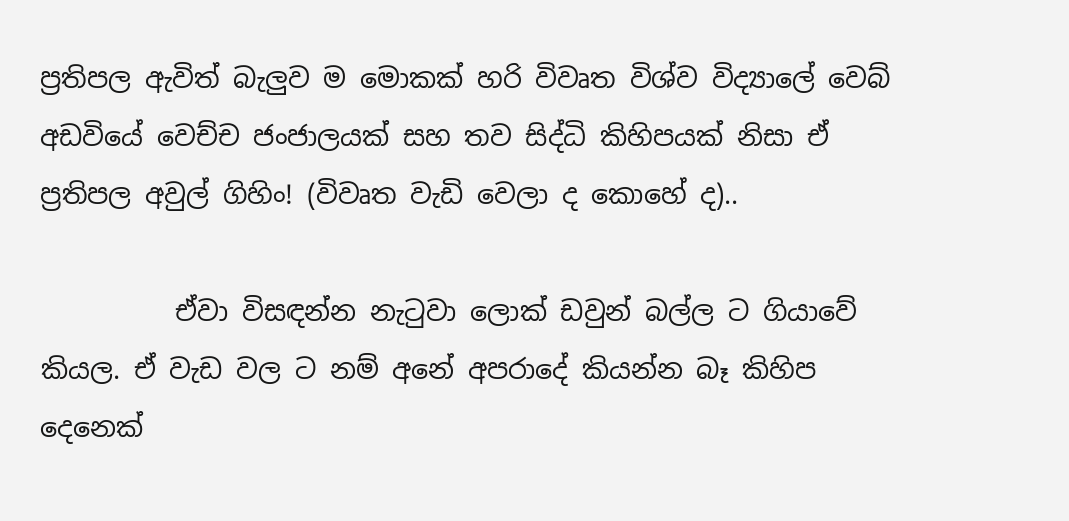ප්‍රතිපල ඇවිත් බැලුව ම මොකක් හරි විවෘත විශ්ව විද්‍යාලේ වෙබ් අඩවියේ වෙච්ච ජංජාලයක් සහ තව සිද්ධි කිහිපයක් නිසා ඒ ප්‍රතිපල අවුල් ගිහිං! (විවෘත වැඩි වෙලා ද කොහේ ද)..

          ඒවා විසඳන්න නැටුවා ලොක් ඩවුන් බල්ල ට ගියාවේ කියල. ඒ වැඩ වල ට නම් අනේ අපරාදේ කියන්න බෑ කිහිප දෙනෙක්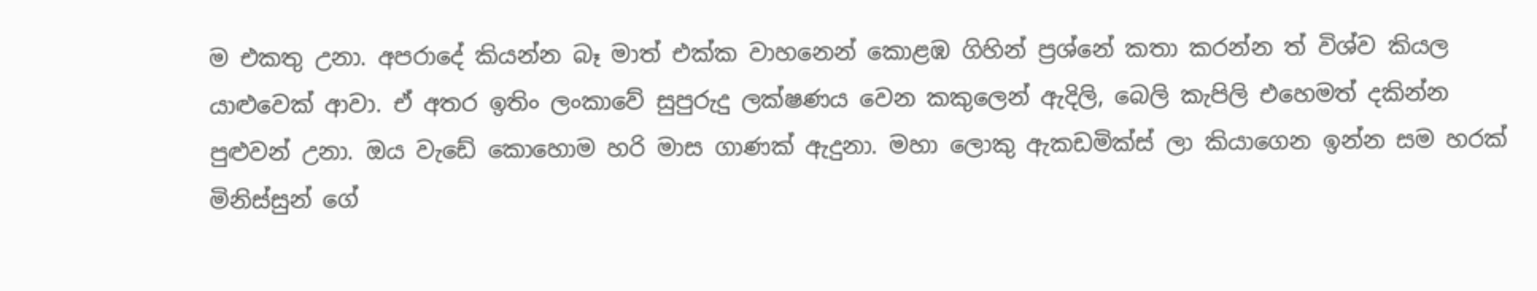ම එකතු උනා. අපරාදේ කියන්න බෑ මාත් එක්ක වාහනෙන් කොළඹ ගිහින් ප්‍රශ්නේ කතා කරන්න ත් විශ්ව කියල යාළුවෙක් ආවා. ඒ අතර ඉතිං ලංකාවේ සුපුරුදු ලක්ෂණය වෙන කකුලෙන් ඇදිලි, බෙලි කැපිලි එහෙමත් දකින්න පුළුවන් උනා. ඔය වැඩේ කොහොම හරි මාස ගාණක් ඇදුනා. මහා ලොකු ඇකඩමික්ස් ලා කියාගෙන ඉන්න සම හරක් මිනිස්සුන් ගේ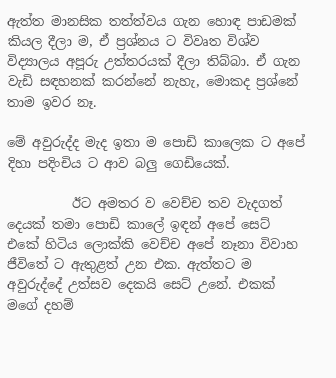ඇත්ත මානසික තත්ත්වය ගැන හොඳ පාඩමක් කියල දීලා ම, ඒ ප්‍රශ්නය ට විවෘත විශ්ව විද්‍යාලය අපූරු උත්තරයක් දීලා තිබ්බා. ඒ ගැන වැඩි සඳහනක් කරන්නේ නැහැ, මොකද ප්‍රශ්නේ තාම ඉවර නෑ.

මේ අවුරුද්ද මැද ඉතා ම පොඩි කාලෙක ට අපේ දිහා පදිංචිය ට ආව බලු ගෙඩියෙක්.

          ඊට අමතර ව වෙච්ච තව වැදගත් දෙයක් තමා පොඩි කාලේ ඉඳන් අපේ සෙට් එකේ හිටිය ලොක්කි වෙච්ච අපේ නෑනා විවාහ ජීවිතේ ට ඇතුළත් උන එක. ඇත්තට ම අවුරුද්දේ උත්සව දෙකයි සෙට් උනේ. එකක් මගේ දහම්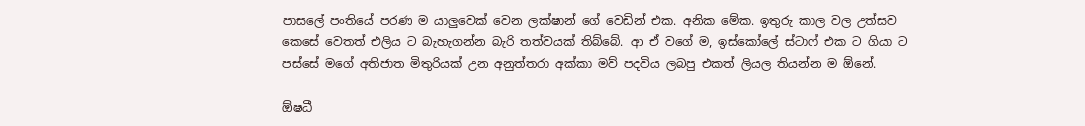පාසලේ පංතියේ පරණ ම යාලුවෙක් වෙන ලක්ෂාන් ගේ වෙඩින් එක. අනික මේක. ඉතුරු කාල වල උත්සව කෙසේ වෙතත් එලිය ට බැහැගන්න බැරි තත්වයක් තිබ්බේ. ආ ඒ වගේ ම, ඉස්කෝලේ ස්ටාෆ් එක ට ගියා ට පස්සේ මගේ අතිජාත මිතුරියක් උන අනුත්තරා අක්කා මව් පදවිය ලබපු එකත් ලියල තියන්න ම ඕනේ.

ඕෂධී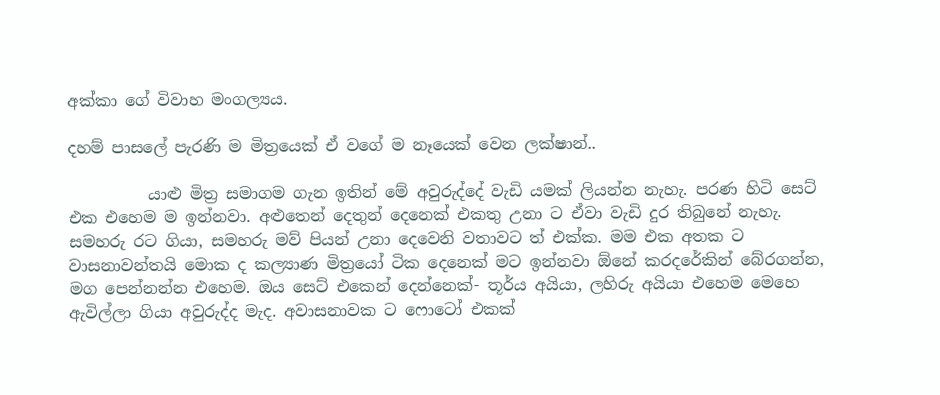අක්කා ගේ විවාහ මංගල්‍යය.

දහම් පාසලේ පැරණි ම මිත්‍රයෙක් ඒ වගේ ම නෑයෙක් වෙන ලක්ෂාන්..

          යාළු මිත්‍ර සමාගම ගැන ඉතින් මේ අවුරුද්දේ වැඩි යමක් ලියන්න නැහැ. පරණ හිටි සෙට් එක එහෙම ම ඉන්නවා. අළුතෙන් දෙතුන් දෙනෙක් එකතු උනා ට ඒවා වැඩි දුර තිබුනේ නැහැ. සමහරු රට ගියා, සමහරු මව් පියන් උනා දෙවෙනි වතාවට ත් එක්ක. මම එක අතක ට වාසනාවන්තයි මොක ද කල්‍යාණ මිත්‍රයෝ ටික දෙනෙක් මට ඉන්නවා ඕනේ කරදරේකින් බේරගන්න, මග පෙන්නන්න එහෙම. ඔය සෙට් එකෙන් දෙන්නෙක්- තූර්ය අයියා, ලහිරු අයියා එහෙම මෙහෙ ඇවිල්ලා ගියා අවුරුද්ද මැද. අවාසනාවක ට ෆොටෝ එකක්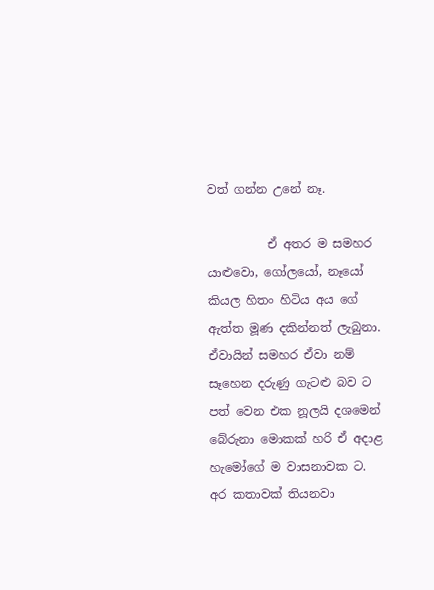වත් ගන්න උනේ නෑ.

          ඒ අතර ම සමහර යාළුවො, ගෝලයෝ, නෑයෝ කියල හිතං හිටිය අය ගේ ඇත්ත මූණ දකින්නත් ලැබුනා. ඒවායින් සමහර ඒවා නම් සෑහෙන දරුණු ගැටළු බව ට පත් වෙන එක නූලයි දශමෙන් බේරුනා මොකක් හරි ඒ අදාළ හැමෝගේ ම වාසනාවක ට. අර කතාවක් තියනවා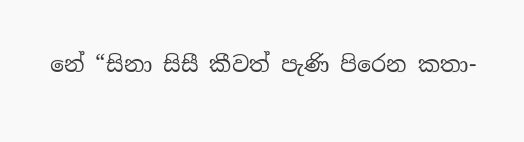නේ “සිනා සිසී කීවත් පැණි පිරෙන කතා-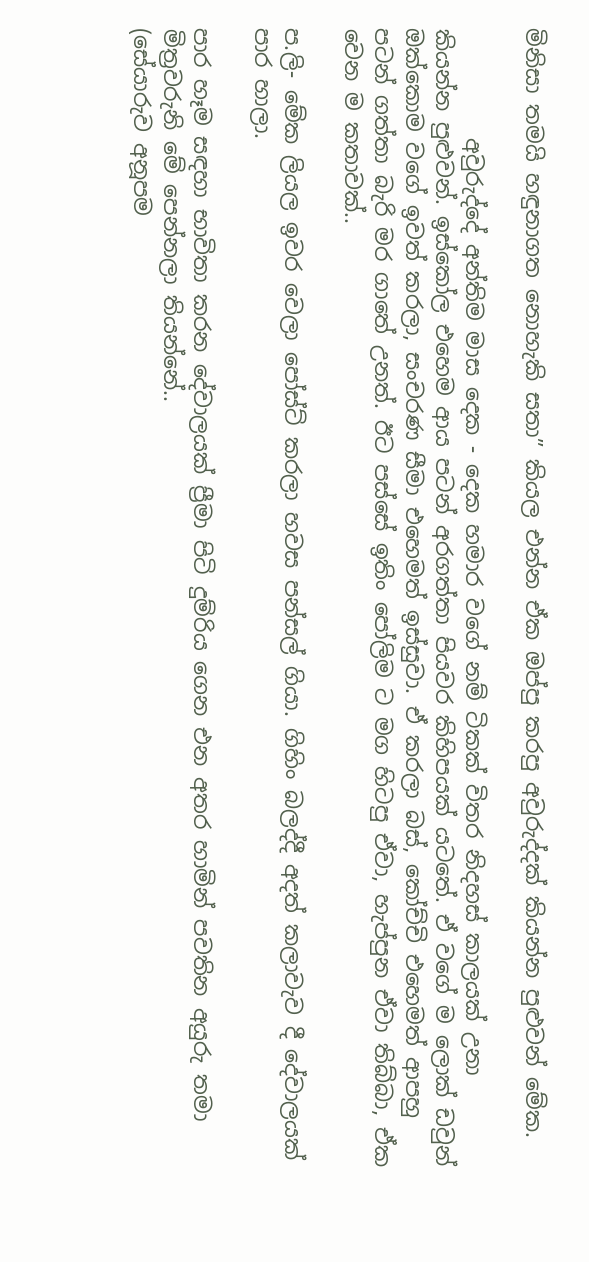මිනිසා තමයි හඳුනාගත නොහැකි සතා” කියල එන්න ඒක ඔප්පු කරපු අවුරුද්දක් කියන්න පුළුවන් මේක.

          අවුරුද්දේ අන්තිම මාස දෙක - දෙක හමාර වගේ නම් ටිකක් විතර නිදහස් කාලයක් උනා කියන්න පුළුවන්. ඉස්කෝල එහෙම ආය පටන් අරගත්තා පියවර කිහිපයක් යටතේ. ඒ වගේ ම ලොක් ඩවුන් ඔක්කොම වගේ ඉවත් කරලා, සංචරණ සීමා එහෙමත් ඉස්සුවා. ඒ කරලා බස්, කෝච්චි එහෙමත් ආපහු පටන් ගත්තා බැරි මර ගාතේ උනත්. ඊට පස්සේ ඉතිං පෝලිම ට මග හිටපු ඒවා, හැප්පුන ඒවා තිබ්බා, ඒක වෙන ම කතාවක්..

ප.ලි- මේක ලියල ඉවර වෙලා පෝස්ට් කරලා හවස පන්සල් ගියා. ගිහිං බලද්දී අදත් කලාවැව දී දේවාලයක් පාර හාලා.

පාර හෑම සඳහා භාවිතා කරන දේවාලයක් ප්‍රීමා පිටි දුම්රිය ගෙන එන අතර හාමින් පවතින අයුරු තමා මිත්‍රවරුනි මේ පෙන්නලා තියන්නේ..
(සේයාරුව අනූපම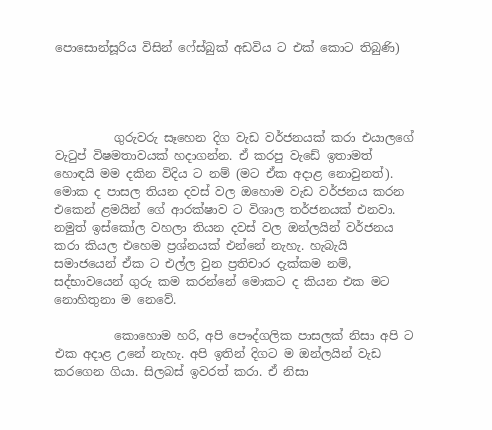පොසොන්සූරිය විසින් ෆේස්බුක් අඩවිය ට එක් කොට තිබුණි)




          ගුරුවරු සෑහෙන දිග වැඩ වර්ජනයක් කරා එයාලගේ වැටුප් විෂමතාවයක් හදාගන්න. ඒ කරපු වැඩේ ඉතාමත් හොඳයි මම දකින විදිය ට නම් (මට ඒක අදාළ නොවුනත්). මොක ද පාසල තියන දවස් වල ඔහොම වැඩ වර්ජනය කරන එකෙන් ළමයින් ගේ ආරක්ෂාව ට විශාල තර්ජනයක් එනවා. නමුත් ඉස්කෝල වහලා තියන දවස් වල ඔන්ලයින් වර්ජනය කරා කියල එහෙම ප්‍රශ්නයක් එන්නේ නැහැ. හැබැයි සමාජයෙන් ඒක ට එල්ල වුන ප්‍රතිචාර දැක්කම නම්, සද්භාවයෙන් ගුරු කම කරන්නේ මොකට ද කියන එක මට නොහිතුනා ම නෙවේ.

          කොහොම හරි, අපි පෞද්ගලික පාසලක් නිසා අපි ට එක අදාළ උනේ නැහැ. අපි ඉතින් දිගට ම ඔන්ලයින් වැඩ කරගෙන ගියා. සිලබස් ඉවරත් කරා. ඒ නිසා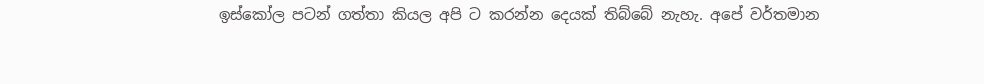ඉස්කෝල පටන් ගත්තා කියල අපි ට කරන්න දෙයක් තිබ්බේ නැහැ. අපේ වර්තමාන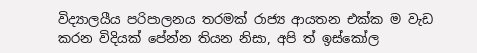විද්‍යාලයීය පරිපාලනය තරමක් රාජ්‍ය ආයතන එක්ක ම වැඩ කරන විදියක් පේන්න තියන නිසා, අපි ත් ඉස්කෝල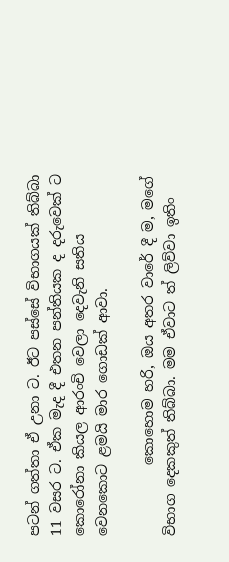පටන් ගත්තා ඒ උනා ට. ඊට පස්සේ විභාගයක් තිබ්බා 11 වසර ට. ඒක මැද දී එතන පන්තියක ද දරුවෙක් ට කොරෝනා කියල ආරංචි වෙලා දෙවැනි සතිය වෙනකොට ළමයි මාර ගොඩක් ආවා.

          කොහොම හරි, ඔය අතර වාරේ දී ම, මගේ විභාග දෙකකුත් තිබ්බා. මම ඒවාට ත් ලිව්වා ඉතිං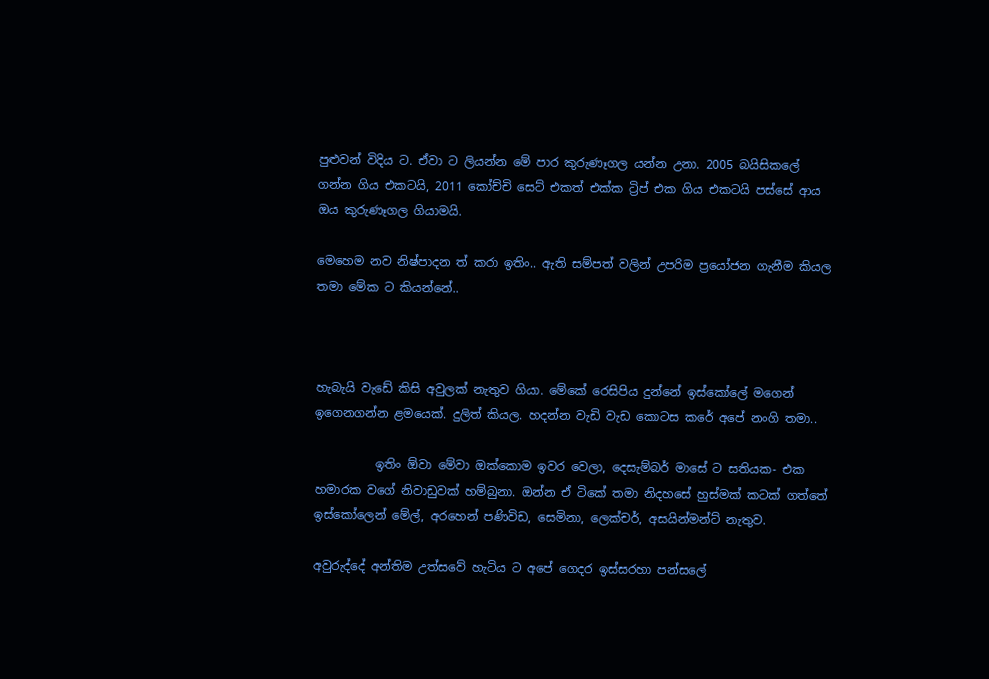පුළුවන් විදිය ට. ඒවා ට ලියන්න මේ පාර කුරුණෑගල යන්න උනා. 2005 බයිසිකලේ ගන්න ගිය එකටයි, 2011 කෝච්චි සෙට් එකත් එක්ක ට්‍රිප් එක ගිය එකටයි පස්සේ ආය ඔය කුරුණෑගල ගියාමයි.

මෙහෙම නව නිෂ්පාදන ත් කරා ඉතිං.. ඇති සම්පත් වලින් උපරිම ප්‍රයෝජන ගැනීම කියල තමා මේක ට කියන්නේ..



හැබැයි වැඩේ කිසි අවුලක් නැතුව ගියා. මේකේ රෙසිපිය දුන්නේ ඉස්කෝලේ මගෙන් ඉගෙනගන්න ළමයෙක්. දුලිත් කියල. හදන්න වැඩි වැඩ කොටස කරේ අපේ නංගි තමා..

          ඉතිං ඕවා මේවා ඔක්කොම ඉවර වෙලා, දෙසැම්බර් මාසේ ට සතියක- එක හමාරක වගේ නිවාඩුවක් හම්බුනා. ඔන්න ඒ ටිකේ තමා නිදහසේ හුස්මක් කටක් ගත්තේ ඉස්කෝලෙන් මේල්, අරහෙන් පණිවිඩ, සෙමිනා, ලෙක්චර්, අසයින්මන්ට් නැතුව.

අවුරුද්දේ අන්තිම උත්සවේ හැටිය ට අපේ ගෙදර ඉස්සරහා පන්සලේ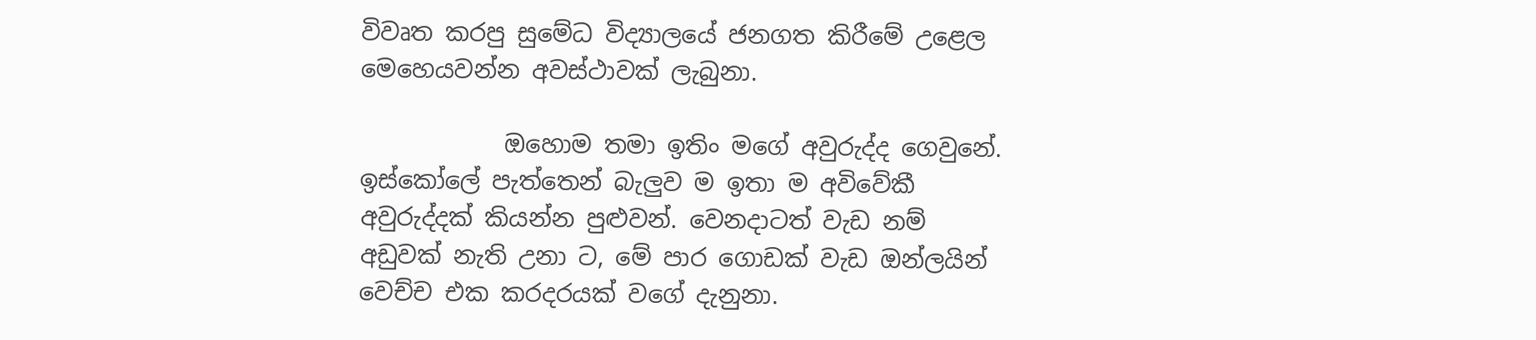විවෘත කරපු සුමේධ විද්‍යාලයේ ජනගත කිරීමේ උළෙල මෙහෙයවන්න අවස්ථාවක් ලැබුනා.

            ඔහොම තමා ඉතිං මගේ අවුරුද්ද ගෙවුනේ. ඉස්කෝලේ පැත්තෙන් බැලුව ම ඉතා ම අවිවේකී අවුරුද්දක් කියන්න පුළුවන්. වෙනදාටත් වැඩ නම් අඩුවක් නැති උනා ට, මේ පාර ගොඩක් වැඩ ඔන්ලයින් වෙච්ච එක කරදරයක් වගේ දැනුනා.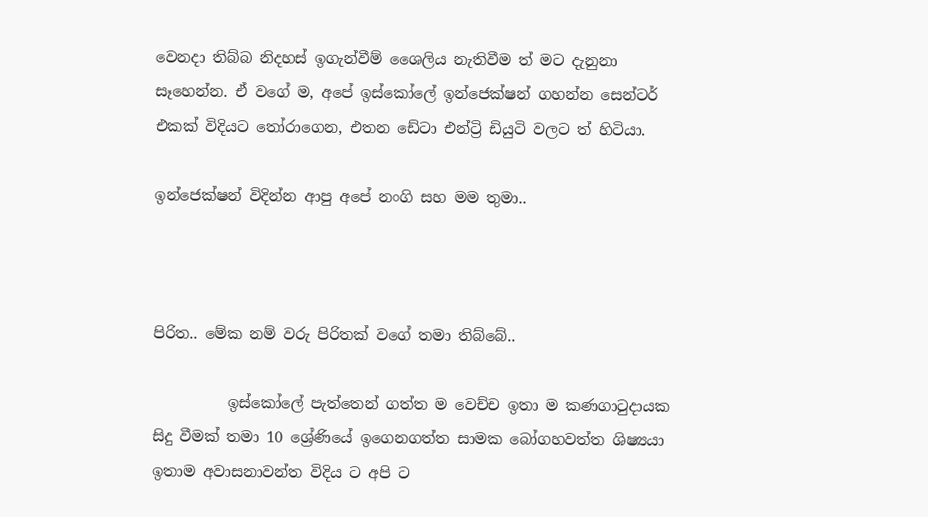වෙනදා තිබ්බ නිදහස් ඉගැන්වීම් ශෛලිය නැතිවීම ත් මට දැනුනා සෑහෙන්න. ඒ වගේ ම, අපේ ඉස්කෝලේ ඉන්ජෙක්ෂන් ගහන්න සෙන්ටර් එකක් විදියට තෝරාගෙන, එතන ඩේටා එන්ට්‍රි ඩියුටි වලට ත් හිටියා.

ඉන්ජෙක්ෂන් විදින්න ආපු අපේ නංගි සහ මම තුමා..



පිරිත.. මේක නම් වරු පිරිතක් වගේ තමා තිබ්බේ..

          ඉස්කෝලේ පැත්තෙන් ගත්ත ම වෙච්ච ඉතා ම කණගාටුදායක සිදු වීමක් තමා 10 ශ්‍රේණියේ ඉගෙනගත්ත සාමක බෝගහවත්ත ශිෂ්‍යයා ඉතාම අවාසනාවන්ත විදිය ට අපි ට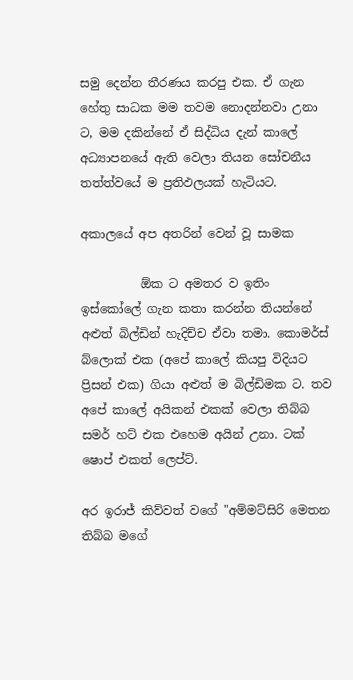සමු දෙන්න තීරණය කරපු එක. ඒ ගැන හේතු සාධක මම තවම නොදන්නවා උනා ට, මම දකින්නේ ඒ සිද්ධිය දැන් කාලේ අධ්‍යාපනයේ ඇති වෙලා තියන සෝචනීය තත්ත්වයේ ම ප්‍රතිඵලයක් හැටියට.

අකාලයේ අප අතරින් වෙන් වූ සාමක

          ඕක ට අමතර ව ඉතිං ඉස්කෝලේ ගැන කතා කරන්න තියන්නේ අළුත් බිල්ඩින් හැදිච්ච ඒවා තමා. කොමර්ස් බ්ලොක් එක (අපේ කාලේ කියපු විදියට ප්‍රිසන් එක) ගියා අළුත් ම බිල්ඩිමක ට. තව අපේ කාලේ අයිකන් එකක් වෙලා තිබ්බ සමර් හට් එක එහෙම අයින් උනා. ටක් ෂොප් එකත් ලෙප්ට්.

අර ඉරාජ් කිව්වත් වගේ "අම්මට්සිරි මෙතන තිබ්බ මගේ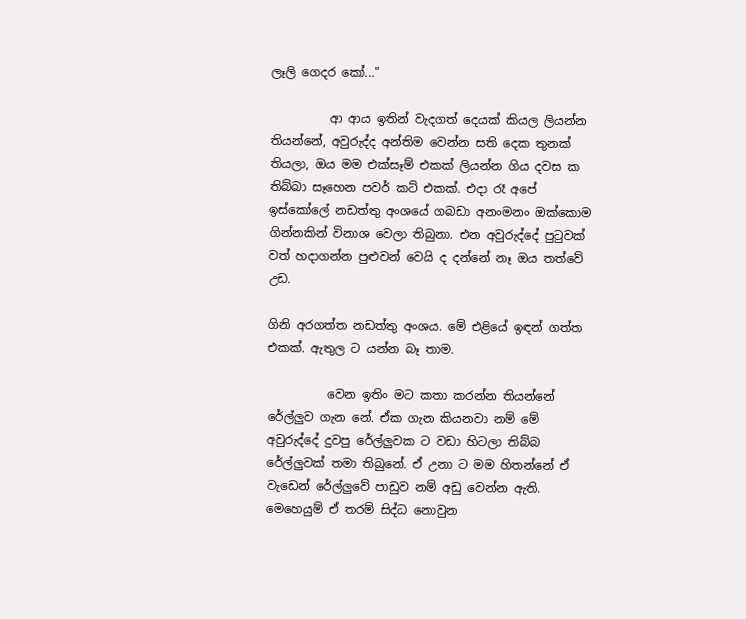ලෑලි ගෙදර කෝ..."

          ආ ආය ඉතින් වැදගත් දෙයක් කියල ලියන්න තියන්නේ, අවුරුද්ද අන්තිම වෙන්න සති දෙක තුනක් තියලා, ඔය මම එක්සෑම් එකක් ලියන්න ගිය දවස ක තිබ්බා සෑහෙන පවර් කට් එකක්. එදා රෑ අපේ ඉස්කෝලේ නඩත්තු අංශයේ ගබඩා අනංමනං ඔක්කොම ගින්නකින් විනාශ වෙලා තිබුනා. එන අවුරුද්දේ පුටුවක් වත් හදාගන්න පුළුවන් වෙයි ද දන්නේ නෑ ඔය තත්වේ උඩ.

ගිනි අරගත්ත නඩත්තු අංශය. මේ එළියේ ඉඳන් ගත්ත එකක්. ඇතුල ට යන්න බෑ තාම.

          වෙන ඉතිං මට කතා කරන්න තියන්නේ රේල්ලුව ගැන නේ. ඒක ගැන කියනවා නම් මේ අවුරුද්දේ දුවපු රේල්ලුවක ට වඩා හිටලා තිබ්බ රේල්ලුවක් තමා තිබුනේ. ඒ උනා ට මම හිතන්නේ ඒ වැඩෙන් රේල්ලුවේ පාඩුව නම් අඩු වෙන්න ඇති. මෙහෙයුම් ඒ තරම් සිද්ධ නොවුන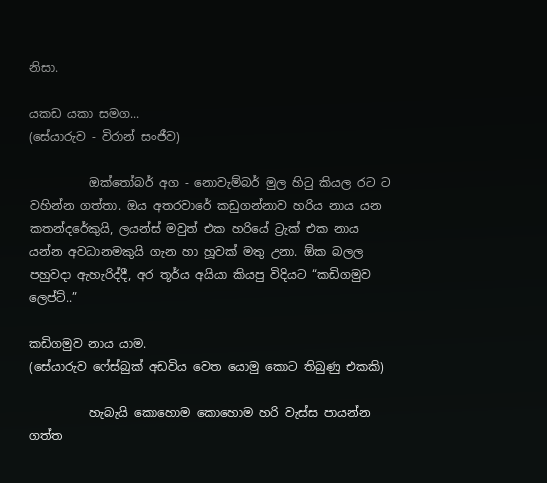නිසා.

යකඩ යකා සමග...
(සේයාරුව - විරාන් සංජීව)

          ඔක්තෝබර් අග - නොවැම්බර් මුල හිටු කියල රට ට වහින්න ගත්තා. ඔය අතරවාරේ කඩුගන්නාව හරිය නාය යන කතන්දරේකුයි, ලයන්ස් මවුත් එක හරියේ ට්‍රැක් එක නාය යන්න අවධානමකුයි ගැන හා හූවක් මතු උනා. ඕක බලල පහුවදා ඇහැරිද්දී, අර තූර්ය අයියා කියපු විදියට “කඩිගමුව ලෙප්ට්..”

කඩිගමුව නාය යාම.
(සේයාරුව ෆේස්බුක් අඩවිය වෙත යොමු කොට තිබුණු එකකි)

          හැබැයි කොහොම කොහොම හරි වැස්ස පායන්න ගත්ත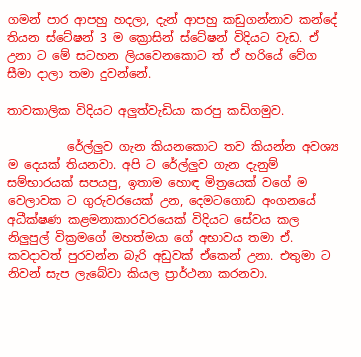ගමන් පාර ආපහු හදලා, දැන් ආපහු කඩුගන්නාව කන්දේ තියන ස්ටේෂන් 3 ම ක්‍රොසින් ස්ටේෂන් විදියට වැඩ. ඒ උනා ට මේ සටහන ලියවෙනකොට ත් ඒ හරියේ වේග සීමා දාලා තමා දුවන්නේ.

තාවකාලික විදියට අලුත්වැඩියා කරපු කඩිගමුව.

          රේල්ලුව ගැන කියනකොට තව කියන්න අවශ්‍ය ම දෙයක් තියනවා. අපි ට රේල්ලුව ගැන දැනුම් සම්භාරයක් සපයපු, ඉතාම හොඳ මිත්‍රයෙක් වගේ ම වෙලාවක ට ගුරුවරයෙක් උන, දෙමටගොඩ අංගනයේ අධීක්ෂණ කළමනාකාරවරයෙක් විදියට සේවය කල නිලුපුල් වික්‍රමගේ මහත්මයා ගේ අභාවය තමා ඒ. කවදාවත් පුරවන්න බැරි අඩුවක් ඒකෙන් උනා. එතුමා ට නිවන් සැප ලැබේවා කියල ප්‍රාර්ථනා කරනවා.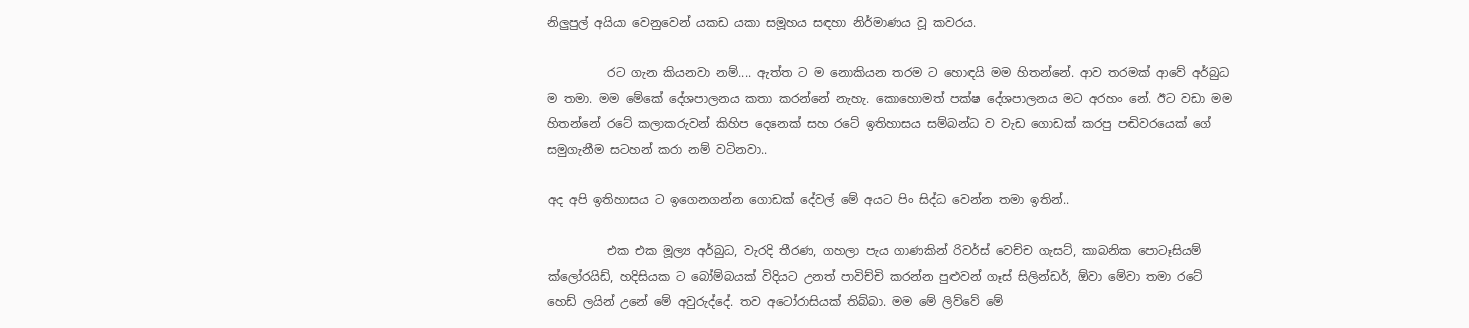නිලුපුල් අයියා වෙනුවෙන් යකඩ යකා සමූහය සඳහා නිර්මාණය වූ කවරය.

          රට ගැන කියනවා නම්.... ඇත්ත ට ම නොකියන තරම ට හොඳයි මම හිතන්නේ. ආව තරමක් ආවේ අර්බුධ ම තමා. මම මේකේ දේශපාලනය කතා කරන්නේ නැහැ. කොහොමත් පක්ෂ දේශපාලනය මට අරහං නේ. ඊට වඩා මම හිතන්නේ රටේ කලාකරුවන් කිහිප දෙනෙක් සහ රටේ ඉතිහාසය සම්බන්ධ ව වැඩ ගොඩක් කරපු පඬිවරයෙක් ගේ සමුගැනීම සටහන් කරා නම් වටිනවා..

අද අපි ඉතිහාසය ට ඉගෙනගන්න ගොඩක් දේවල් මේ අයට පිං සිද්ධ වෙන්න තමා ඉතින්..

          එක එක මූල්‍ය අර්බුධ, වැරදි තීරණ, ගහලා පැය ගාණකින් රිවර්ස් වෙච්ච ගැසට්, කාබනික පොටෑසියම් ක්ලෝරයිඩ්, හදිසියක ට බෝම්බයක් විදියට උනත් පාවිච්චි කරන්න පුළුවන් ගෑස් සිලින්ඩර්, ඕවා මේවා තමා රටේ හෙඩ් ලයින් උනේ මේ අවුරුද්දේ. තව අටෝරාසියක් තිබ්බා. මම මේ ලිව්වේ මේ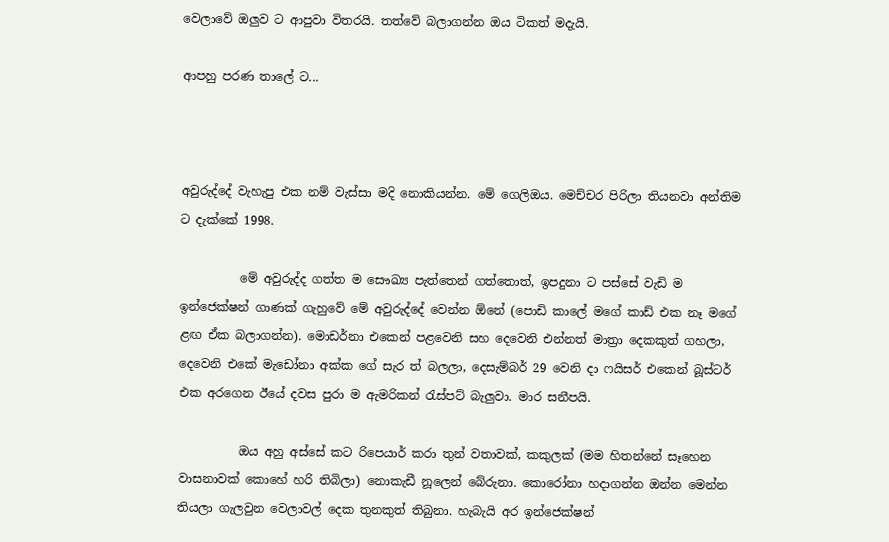වෙලාවේ ඔලුව ට ආපුවා විතරයි. තත්වේ බලාගන්න ඔය ටිකත් මදැයි.

ආපහු පරණ තාලේ ට...



අවුරුද්දේ වැහැපු එක නම් වැස්සා මදි නොකියන්න. මේ ගෙලිඔය. මෙච්චර පිරිලා තියනවා අන්තිම ට දැක්කේ 1998.

          මේ අවුරුද්ද ගත්ත ම සෞඛ්‍ය පැත්තෙන් ගත්තොත්, ඉපදුනා ට පස්සේ වැඩි ම ඉන්ජෙක්ෂන් ගාණක් ගැහුවේ මේ අවුරුද්දේ වෙන්න ඕනේ (පොඩි කාලේ මගේ කාඩ් එක නෑ මගේ ළඟ ඒක බලාගන්න). මොඩර්නා එකෙන් පළවෙනි සහ දෙවෙනි එන්නත් මාත්‍රා දෙකකුත් ගහලා, දෙවෙනි එකේ මැඩෝනා අක්ක ගේ සැර ත් බලලා, දෙසැම්බර් 29 වෙනි දා ෆයිසර් එකෙන් බූස්ටර් එක අරගෙන ඊයේ දවස පුරා ම ඇමරිකන් රැස්පට් බැලුවා. මාර සනීපයි.

          ඔය අහු අස්සේ කට රිපෙයාර් කරා තුන් වතාවක්, කකුලක් (මම හිතන්නේ සෑහෙන වාසනාවක් කොහේ හරි තිබිලා) නොකැඩී නූලෙන් බේරුනා. කොරෝනා හදාගන්න ඔන්න මෙන්න තියලා ගැලවුන වෙලාවල් දෙක තුනකුත් තිබුනා. හැබැයි අර ඉන්ජෙක්ෂන්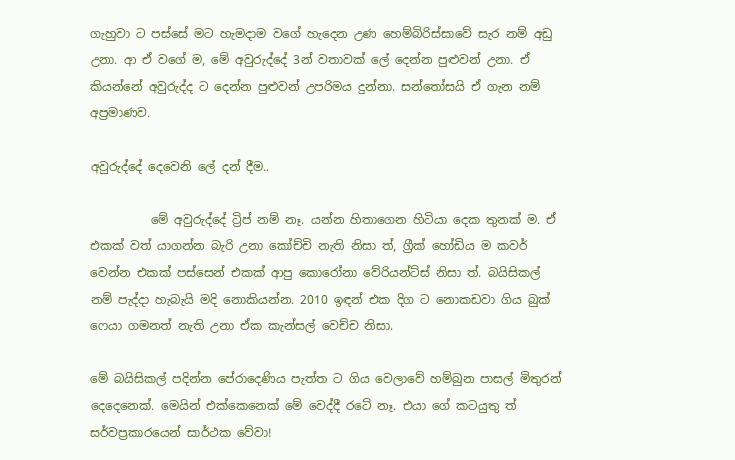ගැහුවා ට පස්සේ මට හැමදාම වගේ හැදෙන උණ හෙම්බිරිස්සාවේ සැර නම් අඩු උනා. ආ ඒ වගේ ම, මේ අවුරුද්දේ 3න් වතාවක් ලේ දෙන්න පුළුවන් උනා. ඒ කියන්නේ අවුරුද්ද ට දෙන්න පුළුවන් උපරිමය දුන්නා. සන්තෝසයි ඒ ගැන නම් අප්‍රමාණව.

අවුරුද්දේ දෙවෙනි ලේ දන් දීම..

          මේ අවුරුද්දේ ට්‍රිප් නම් නෑ. යන්න හිතාගෙන හිටියා දෙක තුනක් ම. ඒ එකක් වත් යාගන්න බැරි උනා කෝච්චි නැති නිසා ත්, ග්‍රීක් හෝඩිය ම කවර් වෙන්න එකක් පස්සෙන් එකක් ආපු කොරෝනා වේරියන්ට්ස් නිසා ත්. බයිසිකල් නම් පැද්දා හැබැයි මදි නොකියන්න. 2010 ඉඳන් එක දිග ට නොකඩවා ගිය බුක් ෆෙයා ගමනත් නැති උනා ඒක කැන්සල් වෙච්ච නිසා.

මේ බයිසිකල් පදින්න පේරාදෙණිය පැත්ත ට ගිය වෙලාවේ හම්බුන පාසල් මිතුරන් දෙදෙනෙක්. මෙයින් එක්කෙනෙක් මේ වෙද්දී රටේ නෑ. එයා ගේ කටයුතු ත් සර්වප්‍රකාරයෙන් සාර්ථක වේවා!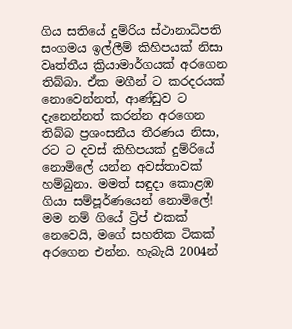ගිය සතියේ දුම්රිය ස්ථානාධිපති සංගමය ඉල්ලීම් කිහිපයක් නිසා වෘත්තීය ක්‍රියාමාර්ගයක් අරගෙන තිබ්බා. ඒක මගීන් ට කරදරයක් නොවෙන්නත්, ආණ්ඩුව ට දැනෙන්නත් කරන්න අරගෙන තිබ්බ ප්‍රශංසනීය තීරණය නිසා, රට ට දවස් කිහිපයක් දුම්රියේ නොමිලේ යන්න අවස්තාවක් හම්බුනා. මමත් සඳුදා කොළඹ ගියා සම්පූර්ණයෙන් නොමිලේ! මම නම් ගියේ ට්‍රිප් එකක් නෙවෙයි, මගේ සහතික ටිකක් අරගෙන එන්න. හැබැයි 2004න්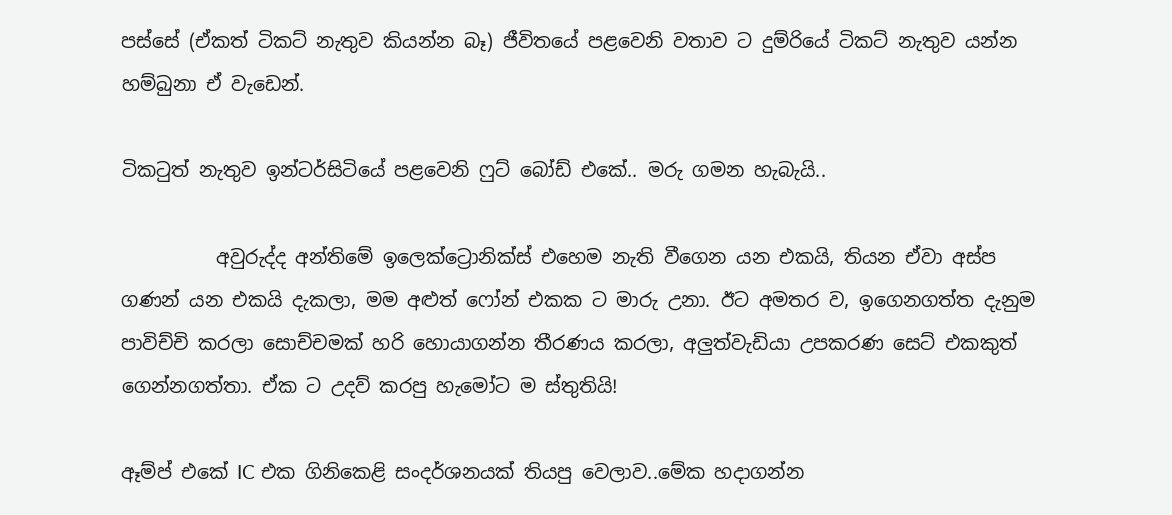පස්සේ (ඒකත් ටිකට් නැතුව කියන්න බෑ) ජීවිතයේ පළවෙනි වතාව ට දුම්රියේ ටිකට් නැතුව යන්න හම්බුනා ඒ වැඩෙන්.

ටිකටුත් නැතුව ඉන්ටර්සිටියේ පළවෙනි ෆුට් බෝඩ් එකේ.. මරු ගමන හැබැයි..

          අවුරුද්ද අන්තිමේ ඉලෙක්ට්‍රොනික්ස් එහෙම නැති වීගෙන යන එකයි, තියන ඒවා අස්ප ගණන් යන එකයි දැකලා, මම අළුත් ෆෝන් එකක ට මාරු උනා. ඊට අමතර ව, ඉගෙනගත්ත දැනුම පාවිච්චි කරලා සොච්චමක් හරි හොයාගන්න තීරණය කරලා, අලුත්වැඩියා උපකරණ සෙට් එකකුත් ගෙන්නගත්තා. ඒක ට උදව් කරපු හැමෝට ම ස්තුතියි!

ඈම්ප් එකේ IC එක ගිනිකෙළි සංදර්ශනයක් තියපු වෙලාව..මේක හදාගන්න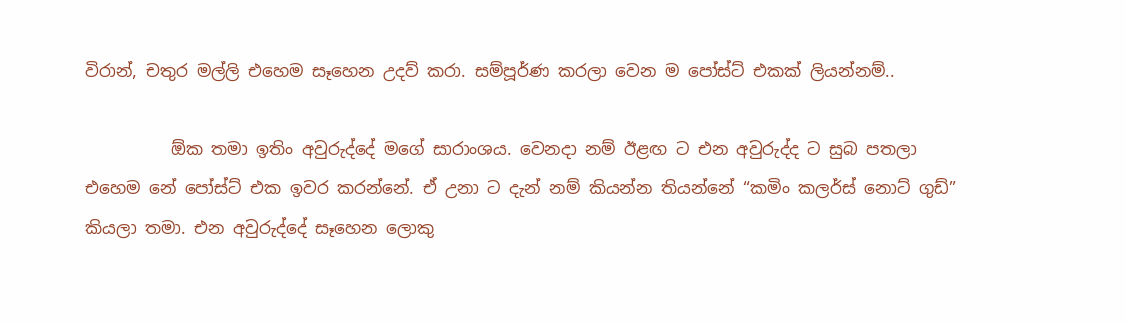විරාන්, චතුර මල්ලි එහෙම සෑහෙන උදව් කරා. සම්පූර්ණ කරලා වෙන ම පෝස්ට් එකක් ලියන්නම්..

          ඕක තමා ඉතිං අවුරුද්දේ මගේ සාරාංශය. වෙනදා නම් ඊළඟ ට එන අවුරුද්ද ට සුබ පතලා එහෙම නේ පෝස්ට් එක ඉවර කරන්නේ. ඒ උනා ට දැන් නම් කියන්න තියන්නේ “කමිං කලර්ස් නොට් ගුඩ්” කියලා තමා. එන අවුරුද්දේ සෑහෙන ලොකු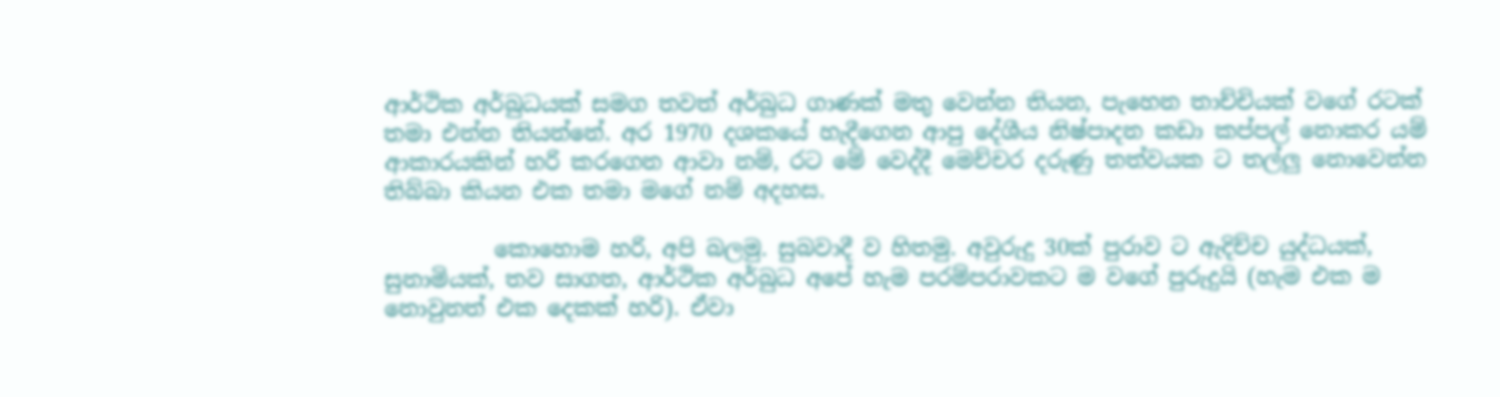ආර්ථික අර්බුධයක් සමග තවත් අර්බුධ ගාණක් මතු වෙන්න තියන, පැහෙන තාච්චියක් වගේ රටක් තමා එන්න තියන්නේ. අර 1970 දශකයේ හැදීගෙන ආපු දේශීය නිෂ්පාදන කඩා කප්පල් නොකර යම් ආකාරයකින් හරි කරගෙන ආවා නම්, රට මේ වෙද්දී මෙච්චර දරුණු තත්වයක ට තල්ලු නොවෙන්න තිබ්බා කියන එක තමා මගේ නම් අදහස.

          කොහොම හරි, අපි බලමු. සුබවාදී ව හිතමු. අවුරුදු 30ක් පුරාව ට ඇදිච්ච යුද්ධයක්, සුනාමියක්, තව සාගත, ආර්ථික අර්බුධ අපේ හැම පරම්පරාවකට ම වගේ පුරුදුයි (හැම එක ම නොවුනත් එක දෙකක් හරි). ඒවා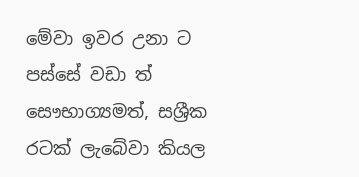මේවා ඉවර උනා ට පස්සේ වඩා ත් සෞභාග්‍යමත්, සශ්‍රීක රටක් ලැබේවා කියල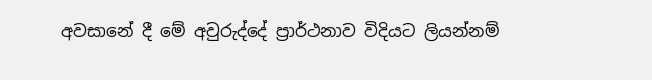අවසානේ දී මේ අවුරුද්දේ ප්‍රාර්ථනාව විදියට ලියන්නම්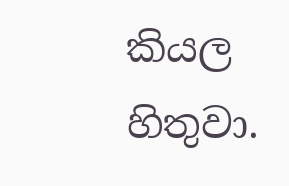කියල හිතුවා.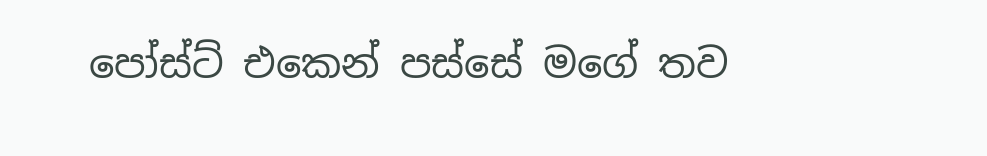පෝස්ට් එකෙන් පස්සේ මගේ තව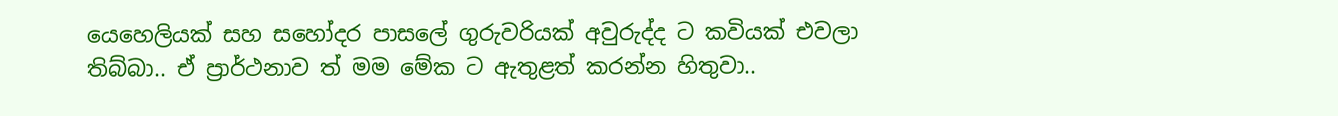යෙහෙලියක් සහ සහෝදර පාසලේ ගුරුවරියක් අවුරුද්ද ට කවියක් එවලා තිබ්බා.. ඒ ප්‍රාර්ථනාව ත් මම මේක ට ඇතුළත් කරන්න හිතුවා..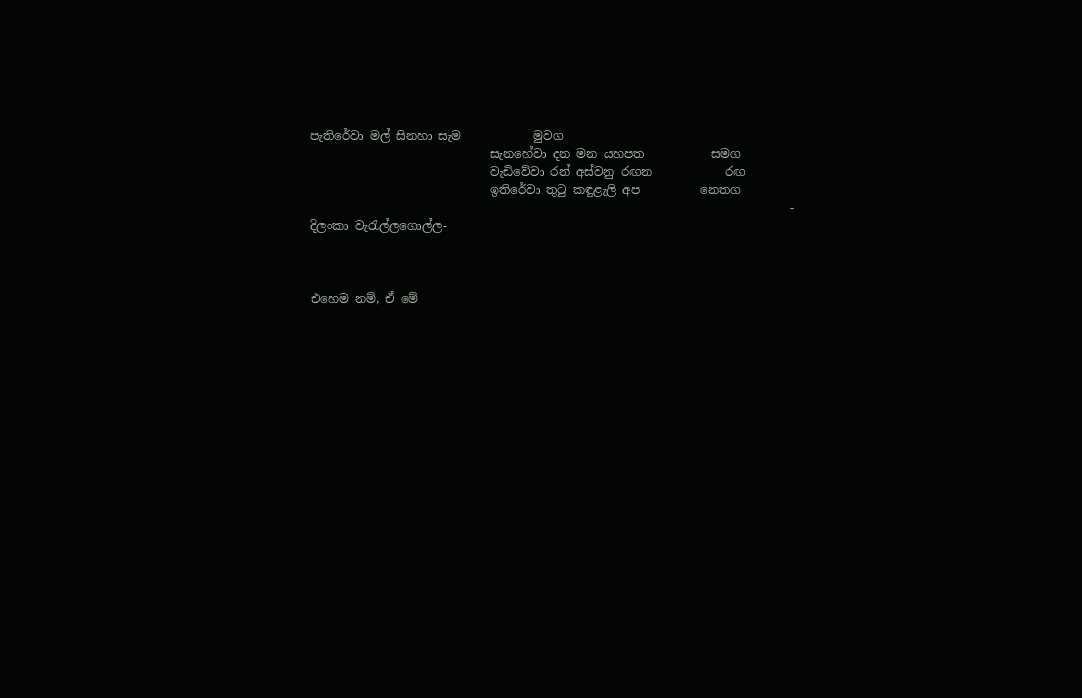පැතිරේවා මල් සිනහා සැම            මුවග
                              සැනහේවා දන මන යහපත           සමග
                              වැඩිවේවා රන් අස්වනු රඟන            රඟ
                              ඉතිරේවා තුටු කඳුළැලි අප          නෙතග
                                                                                - දිලංකා වැරැල්ලගොල්ල-



එහෙම නම්, ඒ මේ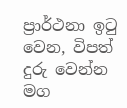ප්‍රාර්ථනා ඉටු වෙන, විපත් දුරු වෙන්න මග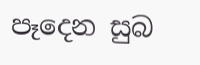පෑදෙන සුබ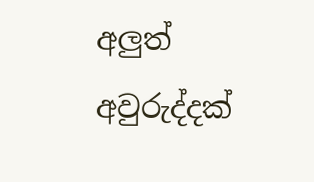අලුත් අවුරුද්දක්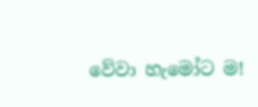වේවා හැමෝට ම!